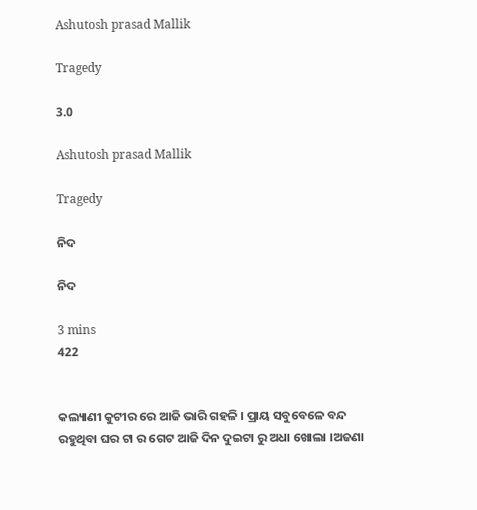Ashutosh prasad Mallik

Tragedy

3.0

Ashutosh prasad Mallik

Tragedy

ନିଦ

ନିଦ

3 mins
422


କଲ୍ୟାଣୀ କୁଟୀର ରେ ଆଜି ଭାରି ଗହଳି । ପ୍ରାୟ ସବୁବେଳେ ବନ୍ଦ ରହୁଥିବା ଘର ଟା ର ଗେଟ ଆଜି ଦିନ ଦୁଇଟା ରୁ ଅଧା ଖୋଲା ।ଅଜଣା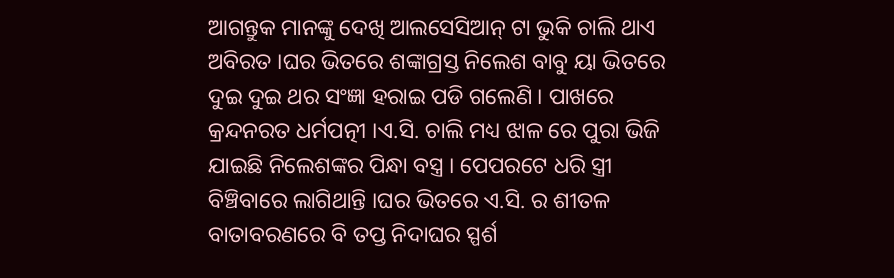ଆଗନ୍ତୁକ ମାନଙ୍କୁ ଦେଖି ଆଲସେସିଆନ୍ ଟା ଭୁକି ଚାଲି ଥାଏ ଅବିରତ ।ଘର ଭିତରେ ଶଙ୍କାଗ୍ରସ୍ତ ନିଲେଶ ବାବୁ ୟା ଭିତରେ ଦୁଇ ଦୁଇ ଥର ସଂଜ୍ଞା ହରାଇ ପଡି ଗଲେଣି । ପାଖରେ କ୍ରନ୍ଦନରତ ଧର୍ମପତ୍ନୀ ।ଏ.ସି. ଚାଲି ମଧ୍ୟ ଝାଳ ରେ ପୁରା ଭିଜି ଯାଇଛି ନିଲେଶଙ୍କର ପିନ୍ଧା ବସ୍ତ୍ର । ପେପରଟେ ଧରି ସ୍ତ୍ରୀ ବିଞ୍ଚିବାରେ ଲାଗିଥାନ୍ତି ।ଘର ଭିତରେ ଏ.ସି. ର ଶୀତଳ ବାତାବରଣରେ ବି ତପ୍ତ ନିଦାଘର ସ୍ପର୍ଶ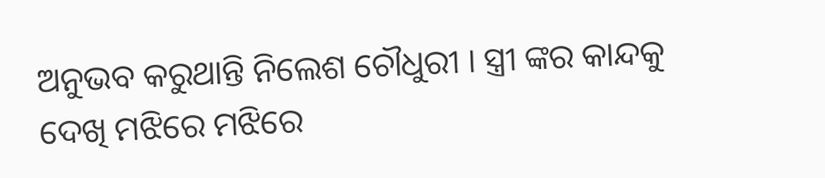ଅନୁଭବ କରୁଥାନ୍ତି ନିଲେଶ ଚୌଧୁରୀ । ସ୍ତ୍ରୀ ଙ୍କର କାନ୍ଦକୁ ଦେଖି ମଝିରେ ମଝିରେ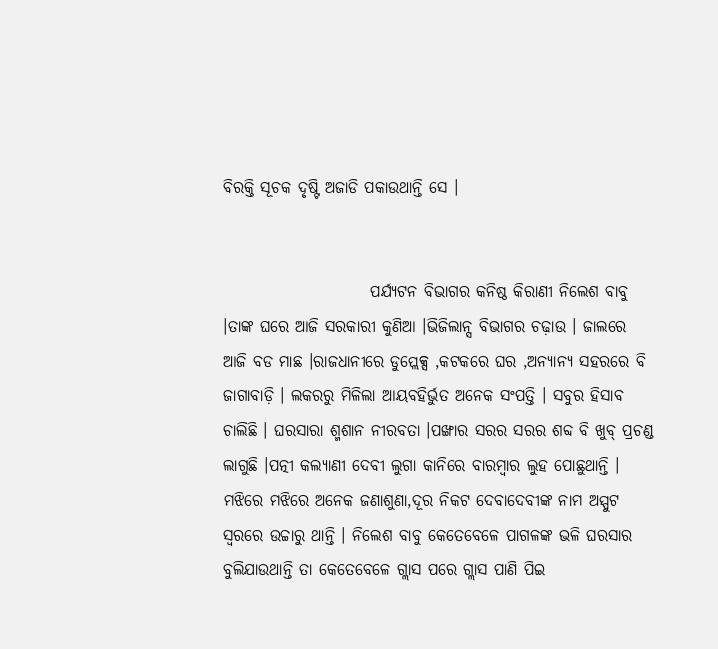ବିରକ୍ତି ସୂଚକ ଦୃଷ୍ଟି ଅଜାଡି ପକାଉଥାନ୍ତି ସେ ।


                       ପର୍ଯ୍ୟଟନ ବିଭାଗର କନିଷ୍ଠ କିରାଣୀ ନିଲେଶ ବାବୁ ।ତାଙ୍କ ଘରେ ଆଜି ସରକାରୀ କୁଣିଆ ।ଭିଜିଲାନ୍ସ ବିଭାଗର ଚଢ଼ାଉ । ଜାଲରେ ଆଜି ବଡ ମାଛ ।ରାଜଧାନୀରେ ଡୁପ୍ଲେକ୍ସ ,କଟକରେ ଘର ,ଅନ୍ୟାନ୍ୟ ସହରରେ ବି ଜାଗାବାଡ଼ି । ଲକରରୁ ମିଳିଲା ଆୟବହିର୍ଭୁତ ଅନେକ ସଂପତ୍ତି । ସବୁର ହିସାବ ଚାଲିଛି । ଘରସାରା ଶ୍ମଶାନ ନୀରବତା ।ପଙ୍ଖାର ସରର ସରର ଶବ୍ଦ ବି ଖୁବ୍ ପ୍ରଚଣ୍ଡ ଲାଗୁଛି ।ପତ୍ନୀ କଲ୍ୟାଣୀ ଦେବୀ ଲୁଗା କାନିରେ ବାରମ୍ବାର ଲୁହ ପୋଛୁଥାନ୍ତି । ମଝିରେ ମଝିରେ ଅନେକ ଜଣାଶୁଣା,ଦୂର ନିକଟ ଦେବାଦେବୀଙ୍କ ନାମ ଅସ୍ପୁଟ ସ୍ୱରରେ ଉଚ୍ଚାରୁ ଥାନ୍ତି । ନିଲେଶ ବାବୁ କେତେବେଳେ ପାଗଳଙ୍କ ଭଳି ଘରସାର ବୁଲିଯାଉଥାନ୍ତି ତା କେତେବେଳେ ଗ୍ଲାସ ପରେ ଗ୍ଲାସ ପାଣି ପିଇ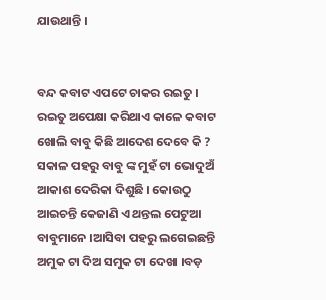ଯାଉଥାନ୍ତି ।


ବନ୍ଦ କବାଟ ଏପଟେ ଚାକର ରଇତୁ । ରଇତୁ ଅପେକ୍ଷା କରିଥାଏ କାଳେ କବାଟ ଖୋଲି ବାବୁ କିଛି ଆଦେଶ ଦେବେ କି ? ସକାଳ ପହରୁ ବାବୁ ଙ୍କ ମୁହଁ ଟା ଭୋଦୁଅଁ ଆକାଶ ଦେରିକା ଦିଶୁଛି । କୋଉଠୁ ଆଇଚନ୍ତି କେଜାଣି ଏ ଥନ୍ତଲ ପେଟୁଆ ବାବୁମାନେ ।ଆସିବା ପହରୁ ଲଗେଇଛନ୍ତି ଅମୁକ ଟା ଦିଅ ସମୁକ ଟା ଦେଖା ।ବଡ଼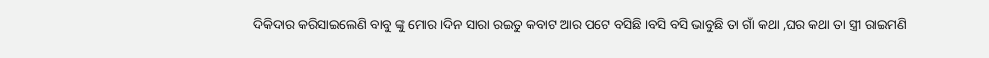ଦିକିଦାର କରିସାଇଲେଣି ବାବୁ ଙ୍କୁ ମୋର ।ଦିନ ସାରା ରଇତୁ କବାଟ ଆର ପଟେ ବସିଛି ।ବସି ବସି ଭାବୁଛି ତା ଗାଁ କଥା ,ଘର କଥା ତା ସ୍ତ୍ରୀ ରାଇମଣି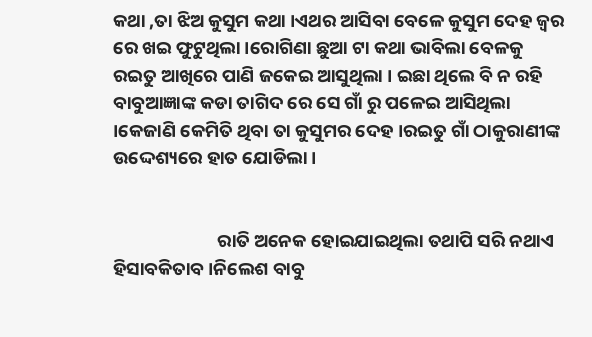କଥା ,ତା ଝିଅ କୁସୁମ କଥା ।ଏଥର ଆସିବା ବେଳେ କୁସୁମ ଦେହ ଜ୍ବର ରେ ଖଇ ଫୁଟୁଥିଲା ।ରୋଗିଣା ଛୁଆ ଟା କଥା ଭାବିଲା ବେଳକୁ ରଇତୁ ଆଖିରେ ପାଣି ଜକେଇ ଆସୁଥିଲା । ଇଛା ଥିଲେ ବି ନ ରହି ବାବୁଆଜ୍ଞାଙ୍କ କଡା ତାଗିଦ ରେ ସେ ଗାଁ ରୁ ପଳେଇ ଆସିଥିଲା ।କେଜାଣି କେମିତି ଥିବା ତା କୁସୁମର ଦେହ ।ରଇତୁ ଗାଁ ଠାକୁରାଣୀଙ୍କ ଉଦ୍ଦେଶ୍ୟରେ ହାତ ଯୋଡିଲା ।


                         ରାତି ଅନେକ ହୋଇଯାଇଥିଲା ତଥାପି ସରି ନଥାଏ ହିସାବକିତାବ ।ନିଲେଶ ବାବୁ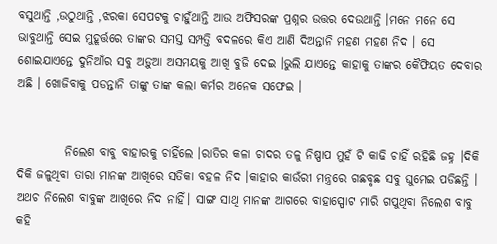ବସୁଥାନ୍ତି ,ଉଠୁଥାନ୍ତି ,ଝରକା ସେପଟକୁ ଚାହୁଁଥାନ୍ତି ଆଉ ଅଫିସରଙ୍କ ପ୍ରଶ୍ନର ଉତ୍ତର ଦେଉଥାନ୍ତି ।ମନେ ମନେ ସେ ଭାବୁଥାନ୍ତି ସେଇ ମୁହୂର୍ତ୍ତରେ ତାଙ୍କର ସମସ୍ତ ସମ୍ପତ୍ତି ବଦଳରେ କିଏ ଆଣି ଦିଅନ୍ତାନି ମହଣ ମହଣ ନିଦ । ସେ ଶୋଇଯାଏନ୍ତେ ଦୁନିଆଁର ସବୁ ଅଡ଼ୁଆ ଅସମୟକୁ ଆଖି ବୁଜି ଦେଇ ।ଭୁଲି ଯାଏନ୍ତେ କାହାକୁ ତାଙ୍କର କୈଫିୟତ ଦେବାର ଅଛି । ଖୋଜିବାକୁ ପଡନ୍ତାନି ତାଙ୍କୁ ତାଙ୍କ କଲା କର୍ମର ଅନେକ ସଫେଇ ।


          ନିଲେଶ ବାବୁ ବାହାରକୁ ଚାହିଁଲେ ।ରାତିର କଳା ଚାଦର ତଳୁ ନିଷ୍ପାପ ମୁହଁ ଟି କାଢି ଚାହିଁ ରହିଛି ଜହ୍ନ ।ଦିକି ଦିକି ଜଳୁଥିବା ତାରା ମାନଙ୍କ ଆଖିରେ ସତିକା ବହଳ ନିଦ ।କାହାର କାଉଁରୀ ମନ୍ତ୍ରରେ ଗଛବୃଛ ସବୁ ଘୁମେଇ ପଡିଛନ୍ତି । ଅଥଚ ନିଲେଶ ବାବୁଙ୍କ ଆଖିରେ ନିଦ ନାହିଁ। ସାଙ୍ଗ ସାଥି ମାନଙ୍କ ଆଗରେ ବାହାସ୍ପୋଟ ମାରି ଗପୁଥିବା ନିଲେଶ ବାବୁ କହି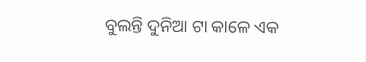ବୁଲନ୍ତି ଦୁନିଆ ଟା କାଳେ ଏକ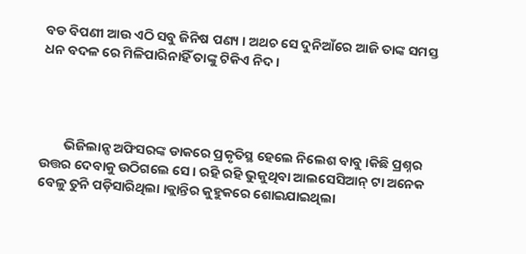ବଡ ବିପଣୀ ଆଉ ଏଠି ସବୁ ଜିନିଷ ପଣ୍ୟ । ଅଥଚ ସେ ଦୁନିଆଁରେ ଆଜି ତାଙ୍କ ସମସ୍ତ ଧନ ବଦଳ ରେ ମିଳିପାରିନାହିଁ ତାଙ୍କୁ ଟିକିଏ ନିଦ ।




        ଭିଜିଲାନ୍ସ ଅଫିସରଙ୍କ ଡାକରେ ପ୍ରକୃତିସ୍ଥ ହେଲେ ନିଲେଶ ବାବୁ ।କିଛି ପ୍ରଶ୍ନର ଉତ୍ତର ଦେବାକୁ ଉଠିଗଲେ ସେ । ରହି ରହି ଭୁକୁଥିବା ଆଲସେସିଆନ୍ ଟା ଅନେକ ବେଳୁ ତୁନି ପଡ଼ିସାରିଥିଲା ।କ୍ଲାନ୍ତିର କୁହୁକରେ ଶୋଇଯାଇଥିଲା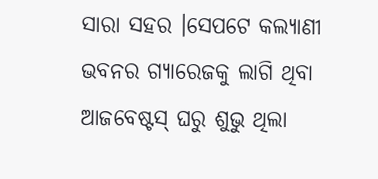ସାରା ସହର ।ସେପଟେ କଲ୍ୟାଣୀ ଭବନର ଗ୍ୟାରେଜକୁ ଲାଗି ଥିବା ଆଜବେଷ୍ଟସ୍ ଘରୁ ଶୁଭୁ ଥିଲା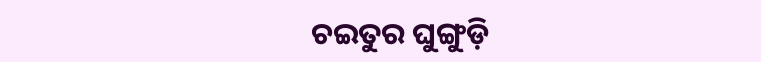ଚଇତୁର ଘୁଙ୍ଗୁଡ଼ି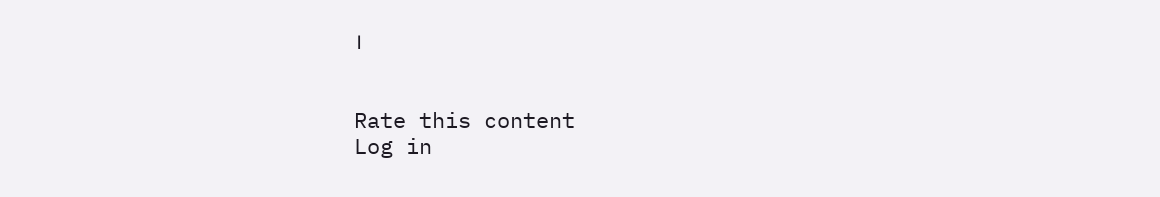।


Rate this content
Log in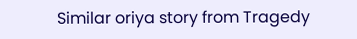Similar oriya story from Tragedy